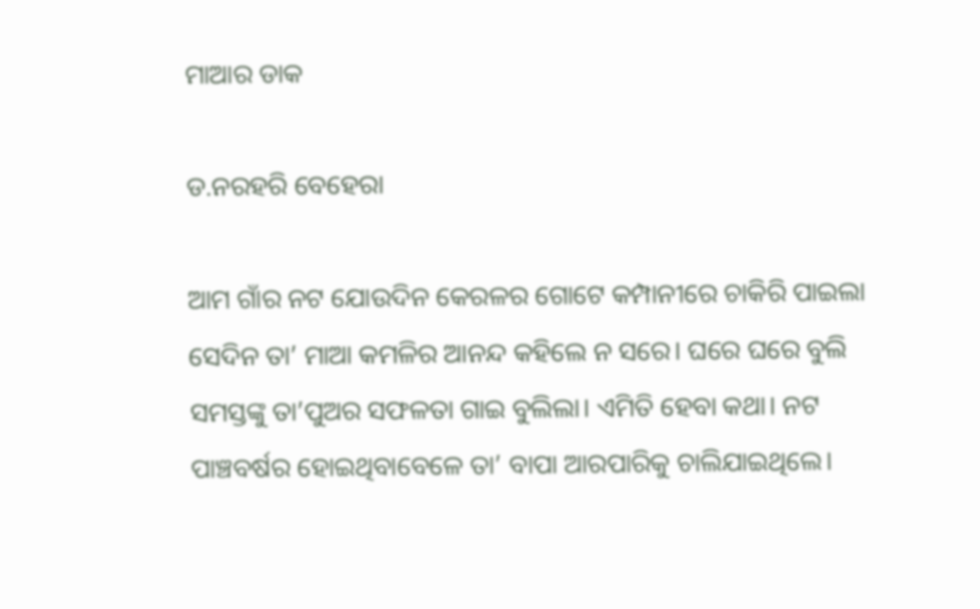ମାଆର ଡାକ

ଡ.ନରହରି ବେହେରା

ଆମ ଗାଁର ନଟ ଯୋଉଦିନ କେରଳର ଗୋଟେ କମ୍ପାନୀରେ ଚାକିରି ପାଇଲା ସେଦିନ ତା’ ମାଆ କମଳିର ଆନନ୍ଦ କହିଲେ ନ ସରେ। ଘରେ ଘରେ ବୁଲି ସମସ୍ତଙ୍କୁ ତା’ପୁଅର ସଫଳତା ଗାଇ ବୁଲିଲା। ଏମିତି ହେବା କଥା। ନଟ ପାଞ୍ଚବର୍ଷର ହୋଇଥିବାବେଳେ ତା’ ବାପା ଆରପାରିକୁ ଚାଲିଯାଇଥିଲେ।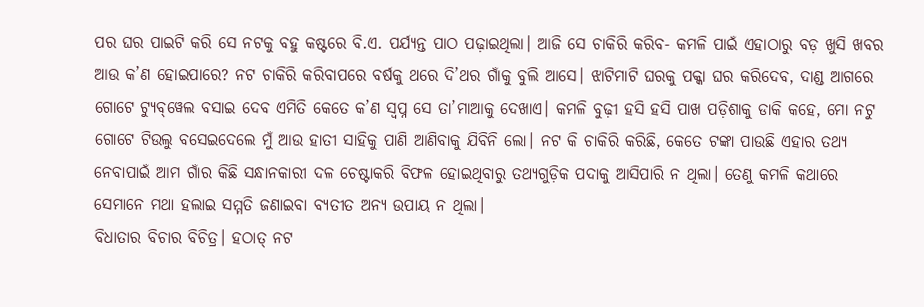ପର ଘର ପାଇଟି କରି ସେ ନଟକୁ ବହୁ କଷ୍ଟରେ ବି.ଏ. ପର୍ଯ୍ୟନ୍ତ ପାଠ ପଢ଼ାଇଥିଲା। ଆଜି ସେ ଚାକିରି କରିବ- କମଳି ପାଇଁ ଏହାଠାରୁ ବଡ଼ ଖୁସି ଖବର ଆଉ କ’ଣ ହୋଇପାରେ? ନଟ ଚାକିରି କରିବାପରେ ବର୍ଷକୁ ଥରେ ଦି’ଥର ଗାଁକୁ ବୁଲି ଆସେ। ଝାଟିମାଟି ଘରକୁ ପକ୍କା ଘର କରିଦେବ, ଦାଣ୍ଡ ଆଗରେ ଗୋଟେ ଟ୍ୟୁବ୍‌ୱେଲ ବସାଇ ଦେବ ଏମିତି କେତେ କ’ଣ ସ୍ବପ୍ନ ସେ ତା’ମାଆକୁ ଦେଖାଏ। କମଳି ବୁଢ଼ୀ ହସି ହସି ପାଖ ପଡ଼ିଶାକୁ ଡାକି କହେ, ମୋ ନଟୁ ଗୋଟେ ଟିଉଲୁ ବସେଇଦେଲେ ମୁଁ ଆଉ ହାତୀ ସାହିକୁ ପାଣି ଆଣିବାକୁ ଯିବିନି ଲୋ। ନଟ କି ଚାକିରି କରିଛି, କେତେ ଟଙ୍କା ପାଉଛି ଏହାର ତଥ୍ୟ ନେବାପାଇଁ ଆମ ଗାଁର କିଛି ସନ୍ଧାନକାରୀ ଦଳ ଚେଷ୍ଟାକରି ବିଫଳ ହୋଇଥିବାରୁ ତଥ୍ୟଗୁଡ଼ିକ ପଦାକୁ ଆସିପାରି ନ ଥିଲା। ତେଣୁ କମଳି କଥାରେ ସେମାନେ ମଥା ହଲାଇ ସମ୍ମତି ଜଣାଇବା ବ୍ୟତୀତ ଅନ୍ୟ ଉପାୟ ନ ଥିଲା।
ବିଧାତାର ବିଚାର ବିଚିତ୍ର। ହଠାତ୍‌ ନଟ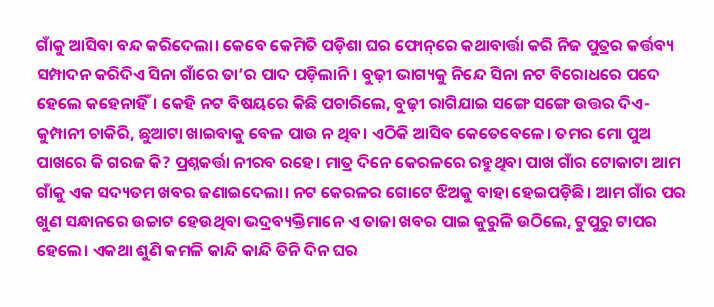ଗାଁକୁ ଆସିବା ବନ୍ଦ କରିଦେଲା। କେବେ କେମିତି ପଡ଼ିଶା ଘର ଫୋନ୍‌ରେ କଥାବାର୍ତ୍ତା କରି ନିଜ ପୁତ୍ରର କର୍ତ୍ତବ୍ୟ ସମ୍ପାଦନ କରିଦିଏ ସିନା ଗାଁରେ ତା’ର ପାଦ ପଡ଼ିଲାନି। ବୁଢ଼ୀ ଭାଗ୍ୟକୁ ନିନ୍ଦେ ସିନା ନଟ ବିରୋଧରେ ପଦେ ହେଲେ କହେନାହିଁ। କେହି ନଟ ବିଷୟରେ କିଛି ପଚାରିଲେ, ବୁଢ଼ୀ ରାଗିଯାଇ ସଙ୍ଗେ ସଙ୍ଗେ ଉତ୍ତର ଦିଏ- କୁମ୍ପାନୀ ଚାକିରି, ଛୁଆଟା ଖାଇବାକୁ ବେଳ ପାଉ ନ ଥିବ। ଏଠିକି ଆସିବ କେତେବେଳେ। ତମର ମୋ ପୁଅ ପାଖରେ କି ଗରଜ କି? ପ୍ରଶ୍ନକର୍ତ୍ତା ନୀରବ ରହେ। ମାତ୍ର ଦିନେ କେରଳରେ ରହୁଥିବା ପାଖ ଗାଁର ଟୋକାଟା ଆମ ଗାଁକୁ ଏକ ସଦ୍ୟତମ ଖବର ଜଣାଇଦେଲା। ନଟ କେରଳର ଗୋଟେ ଝିଅକୁ ବାହା ହେଇପଡ଼ିଛି। ଆମ ଗାଁର ପର ଖୁଣ ସନ୍ଧାନରେ ଉଚ୍ଚାଟ ହେଉଥିବା ଭଦ୍ରବ୍ୟକ୍ତିମାନେ ଏ ତାଜା ଖବର ପାଇ କୁରୁଳି ଉଠିଲେ, ଟୁପୁରୁ ଟାପର ହେଲେ। ଏକଥା ଶୁଣି କମଳି କାନ୍ଦି କାନ୍ଦି ତିନି ଦିନ ଘର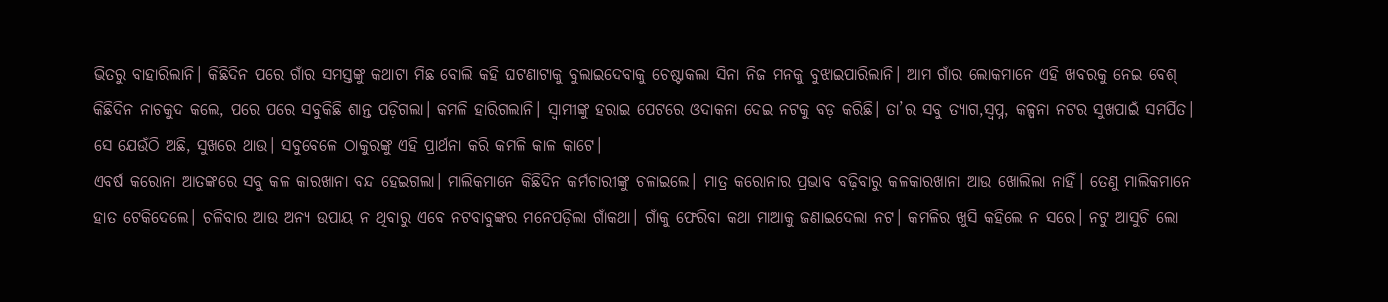ଭିତରୁ ବାହାରିଲାନି। କିଛିଦିନ ପରେ ଗାଁର ସମସ୍ତଙ୍କୁ କଥାଟା ମିଛ ବୋଲି କହି ଘଟଣାଟାକୁ ବୁଲାଇଦେବାକୁ ଚେଷ୍ଟାକଲା ସିନା ନିଜ ମନକୁ ବୁଝାଇପାରିଲାନି। ଆମ ଗାଁର ଲୋକମାନେ ଏହି ଖବରକୁ ନେଇ ବେଶ୍‌ କିଛିଦିନ ନାଚକୁଦ କଲେ, ପରେ ପରେ ସବୁକିଛି ଶାନ୍ତ ପଡ଼ିଗଲା। କମଳି ହାରିଗଲାନି। ସ୍ବାମୀଙ୍କୁ ହରାଇ ପେଟରେ ଓଦାକନା ଦେଇ ନଟକୁ ବଡ଼ କରିଛି। ତା’ର ସବୁ ତ୍ୟାଗ,ସ୍ବପ୍ନ, କଳ୍ପନା ନଟର ସୁଖପାଇଁ ସମର୍ପିତ। ସେ ଯେଉଁଠି ଅଛି, ସୁଖରେ ଥାଉ। ସବୁବେଳେ ଠାକୁରଙ୍କୁ ଏହି ପ୍ରାର୍ଥନା କରି କମଳି କାଳ କାଟେ।
ଏବର୍ଷ କରୋନା ଆତଙ୍କରେ ସବୁ କଳ କାରଖାନା ବନ୍ଦ ହେଇଗଲା। ମାଲିକମାନେ କିଛିଦିନ କର୍ମଚାରୀଙ୍କୁ ଚଳାଇଲେ। ମାତ୍ର କରୋନାର ପ୍ରଭାବ ବଢ଼ିବାରୁ କଳକାରଖାନା ଆଉ ଖୋଲିଲା ନାହିଁ। ତେଣୁ ମାଲିକମାନେ ହାତ ଟେକିଦେଲେ। ଚଳିବାର ଆଉ ଅନ୍ୟ ଉପାୟ ନ ଥିବାରୁ ଏବେ ନଟବାବୁଙ୍କର ମନେପଡ଼ିଲା ଗାଁକଥା। ଗାଁକୁ ଫେରିବା କଥା ମାଆକୁ ଜଣାଇଦେଲା ନଟ। କମଳିର ଖୁସି କହିଲେ ନ ସରେ। ନଟୁ ଆସୁଚି ଲୋ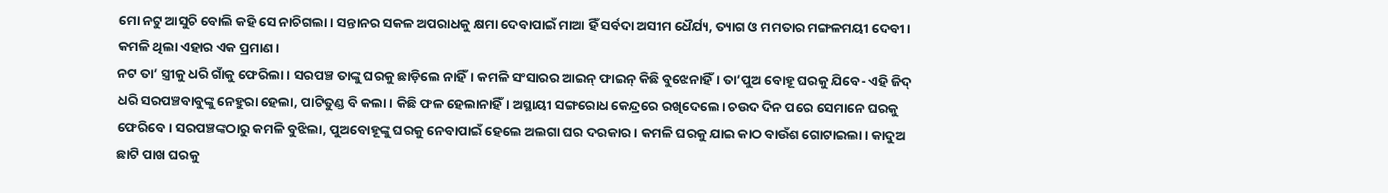ମୋ ନଟୁ ଆସୁଚି ବୋଲି କହି ସେ ନାଚିଗଲା। ସନ୍ତାନର ସକଳ ଅପରାଧକୁ କ୍ଷମା ଦେବାପାଇଁ ମାଆ ହିଁ ସର୍ବଦା ଅସୀମ ଧୈର୍ଯ୍ୟ, ତ୍ୟାଗ ଓ ମମତାର ମଙ୍ଗଳମୟୀ ଦେବୀ। କମଳି ଥିଲା ଏହାର ଏକ ପ୍ରମାଣ।
ନଟ ତା’ ସ୍ତ୍ରୀକୁ ଧରି ଗାଁକୁ ଫେରିଲା। ସରପଞ୍ଚ ତାଙ୍କୁ ଘରକୁ ଛାଡ଼ିଲେ ନାହିଁ। କମଳି ସଂସାରର ଆଇନ୍‌ ଫାଇନ୍‌ କିଛି ବୁଝେନାହିଁ। ତା’ପୁଅ ବୋହୂ ଘରକୁ ଯିବେ- ଏହି ଜିଦ୍‌ ଧରି ସରପଞ୍ଚବାବୁଙ୍କୁ ନେହୁରା ହେଲା, ପାଟିତୁଣ୍ଡ ବି କଲା। କିଛି ଫଳ ହେଲାନାହିଁ। ଅସ୍ଥାୟୀ ସଙ୍ଗରୋଧ କେନ୍ଦ୍ରରେ ରଖିଦେଲେ। ଚଉଦ ଦିନ ପରେ ସେମାନେ ଘରକୁ ଫେରିବେ। ସରପଞ୍ଚଙ୍କଠାରୁ କମଳି ବୁଝିଲା, ପୁଅବୋହୂଙ୍କୁ ଘରକୁ ନେବାପାଇଁ ହେଲେ ଅଲଗା ଘର ଦରକାର। କମଳି ଘରକୁ ଯାଇ କାଠ ବାଉଁଶ ଗୋଟାଇଲା। କାଦୁଅ ଛାଟି ପାଖ ଘରକୁ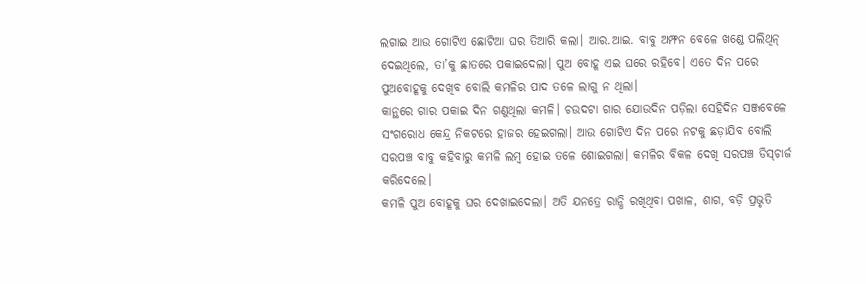ଲଗାଇ ଆଉ ଗୋଟିଏ ଛୋଟିଆ ଘର ତିଆରି କଲା। ଆର.ଆଇ. ବାବୁ ଅମ୍ଫନ ବେଳେ ଖଣ୍ଡେ ପଲିଥିନ୍‌ ଦେଇଥିଲେ, ତା’କୁ ଛାତରେ ପକାଇଦେଲା। ପୁଅ ବୋହୂ ଏଇ ଘରେ ରହିବେ। ଏତେ ଦିନ ପରେ ପୁଅବୋହୂକୁ ଦେଖିବ ବୋଲି କମଳିର ପାଦ ତଳେ ଲାଗୁ ନ ଥିଲା।
କାନ୍ଥରେ ଗାର ପକାଇ ଦିନ ଗଣୁଥିଲା କମଳି। ଚଉଦଟା ଗାର ଯୋଉଦିନ ପଡ଼ିଲା ସେହିଦିନ ସଞ୍ଜବେଳେ ସଂଗରୋଧ କେନ୍ଦ୍ର ନିକଟରେ ହାଜର ହେଇଗଲା। ଆଉ ଗୋଟିଏ ଦିନ ପରେ ନଟକୁ ଛଡ଼ାଯିବ ବୋଲି ସରପଞ୍ଚ ବାବୁ କହିବାରୁ କମଳି ଲମ୍ବ ହୋଇ ତଳେ ଶୋଇଗଲା। କମଳିର ବିକଳ ଦେଖି ସରପଞ୍ଚ ଡିସ୍‌ଚାର୍ଜ କରିଦେଲେ।
କମଳି ପୁଅ ବୋହୂକୁ ଘର ଦେଖାଇଦେଲା। ଅତି ଯନତ୍ରେ ରାନ୍ଧି ରଖିଥିବା ପଖାଳ, ଶାଗ, ବଡ଼ି ପ୍ରଭୃତି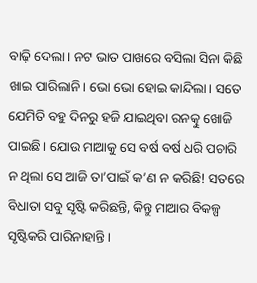ବାଢ଼ି ଦେଲା। ନଟ ଭାତ ପାଖରେ ବସିଲା ସିନା କିଛି ଖାଇ ପାରିଲାନି। ଭୋ ଭୋ ହୋଇ କାନ୍ଦିଲା। ସତେ ଯେମିତି ବହୁ ଦିନରୁ ହଜି ଯାଇଥିବା ରନତ୍କୁ ଖୋଜି ପାଇଛି। ଯୋଉ ମାଆକୁ ସେ ବର୍ଷ ବର୍ଷ ଧରି ପଚାରି ନ ଥିଲା ସେ ଆଜି ତା’ପାଇଁ କ’ଣ ନ କରିଛି! ସତରେ ବିଧାତା ସବୁ ସୃଷ୍ଟି କରିଛନ୍ତି, କିନ୍ତୁ ମାଆର ବିକଳ୍ପ ସୃଷ୍ଟିକରି ପାରିନାହାନ୍ତି।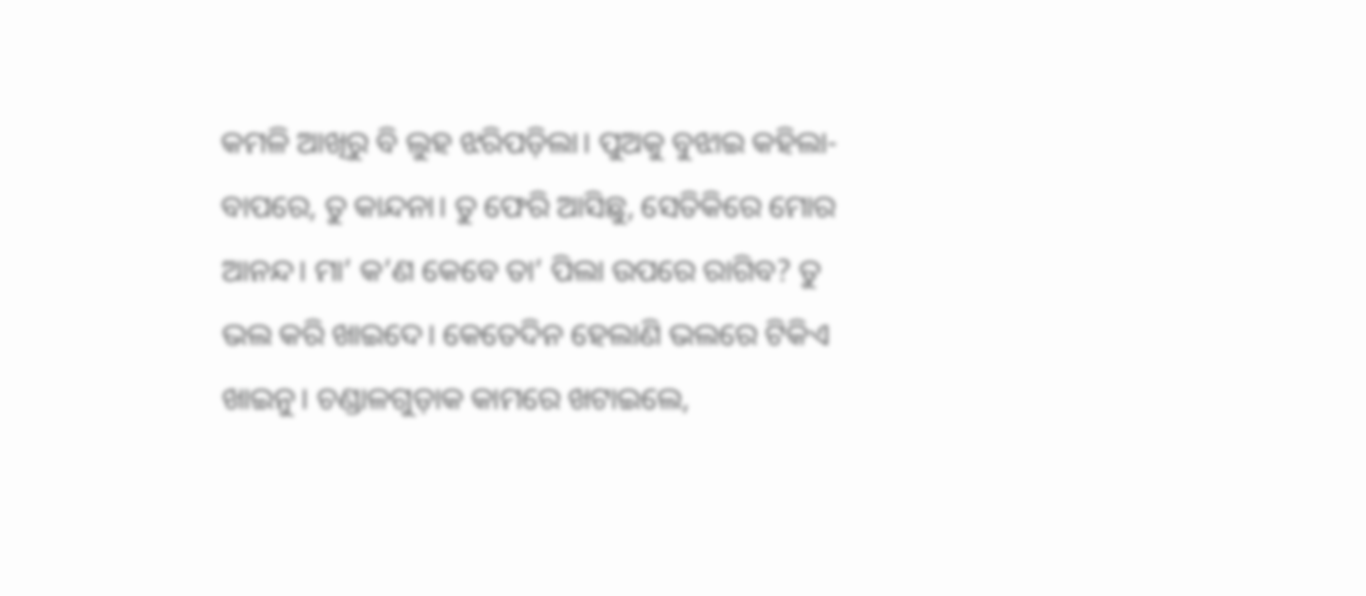କମଳି ଆଖିରୁ ବି ଲୁହ ଝରିପଡ଼ିଲା। ପୁଅକୁ ବୁଝାଇ କହିଲା- ବାପରେ, ତୁ କାନ୍ଦନା। ତୁ ଫେରି ଆସିଛୁ, ସେତିକିରେ ମୋର ଆନନ୍ଦ। ମା’ କ’ଣ କେବେ ତା’ ପିଲା ଉପରେ ରାଗିବ? ତୁ ଭଲ କରି ଖାଇଦେ। କେତେଦିନ ହେଲାଣି ଭଲରେ ଟିକିଏ ଖାଇନୁ। ଚଣ୍ଡାଳଗୁଡ଼ାକ କାମରେ ଖଟାଇଲେ,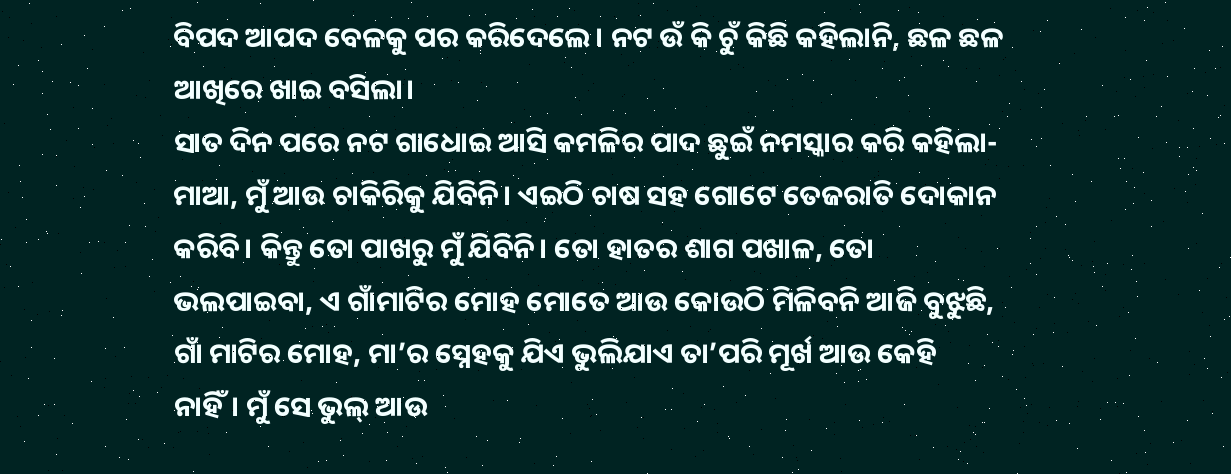ବିପଦ ଆପଦ ବେଳକୁ ପର କରିଦେଲେ। ନଟ ଉଁ କି ଚୁଁ କିଛି କହିଲାନି, ଛଳ ଛଳ ଆଖିରେ ଖାଇ ବସିଲା।
ସାତ ଦିନ ପରେ ନଟ ଗାଧୋଇ ଆସି କମଳିର ପାଦ ଛୁଇଁ ନମସ୍କାର କରି କହିଲା- ମାଆ, ମୁଁ ଆଉ ଚାକିରିକୁ ଯିବିନି। ଏଇଠି ଚାଷ ସହ ଗୋଟେ ତେଜରାତି ଦୋକାନ କରିବି। କିନ୍ତୁ ତୋ ପାଖରୁ ମୁଁ ଯିବିନି। ତୋ ହାତର ଶାଗ ପଖାଳ, ତୋ ଭଲପାଇବା, ଏ ଗାଁମାଟିର ମୋହ ମୋତେ ଆଉ କୋଉଠି ମିଳିବନି ଆଜି ବୁଝୁଛି, ଗାଁ ମାଟିର ମୋହ, ମା’ର ସ୍ନେହକୁ ଯିଏ ଭୁଲିଯାଏ ତା’ପରି ମୂର୍ଖ ଆଉ କେହି ନାହିଁ। ମୁଁ ସେ ଭୁଲ୍‌ ଆଉ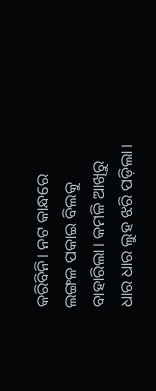କରିବିନି। ନଟ କାନ୍ଧରେ ଲଙ୍ଗଳ ପକାଇ ବିଲକୁ ବାହାରିଲା। କମଳି ଆଖିରୁ ଧାର ଧାର ଲୁହ ଝରି ପଡ଼ିଲା।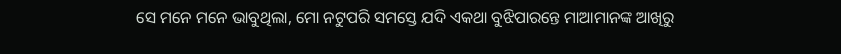ସେ ମନେ ମନେ ଭାବୁଥିଲା, ମୋ ନଟୁପରି ସମସ୍ତେ ଯଦି ଏକଥା ବୁଝିପାରନ୍ତେ ମାଆମାନଙ୍କ ଆଖିରୁ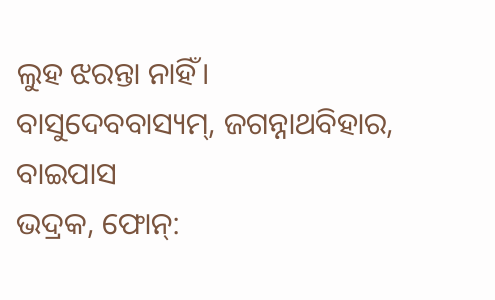ଲୁହ ଝରନ୍ତା ନାହିଁ।
ବାସୁଦେବବାସ୍ୟମ୍‌, ଜଗନ୍ନାଥବିହାର, ବାଇପାସ
ଭଦ୍ରକ, ଫୋନ୍‌: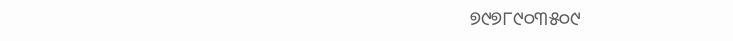୭୯୭୮୯୦୩୫୦୯